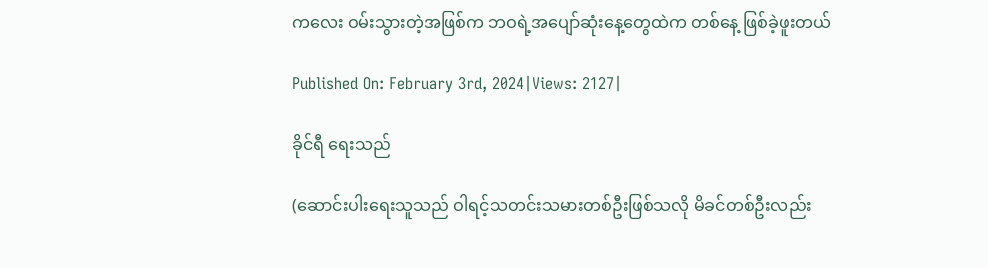ကလေး ဝမ်းသွားတဲ့အဖြစ်က ဘဝရဲ့အပျော်ဆုံးနေ့တွေထဲက တစ်နေ့ ဖြစ်ခဲ့ဖူးတယ်

Published On: February 3rd, 2024|Views: 2127|

ခိုင်ရီ ရေးသည်

(ဆောင်းပါးရေးသူသည် ဝါရင့်သတင်းသမားတစ်ဦးဖြစ်သလို မိခင်တစ်ဦးလည်း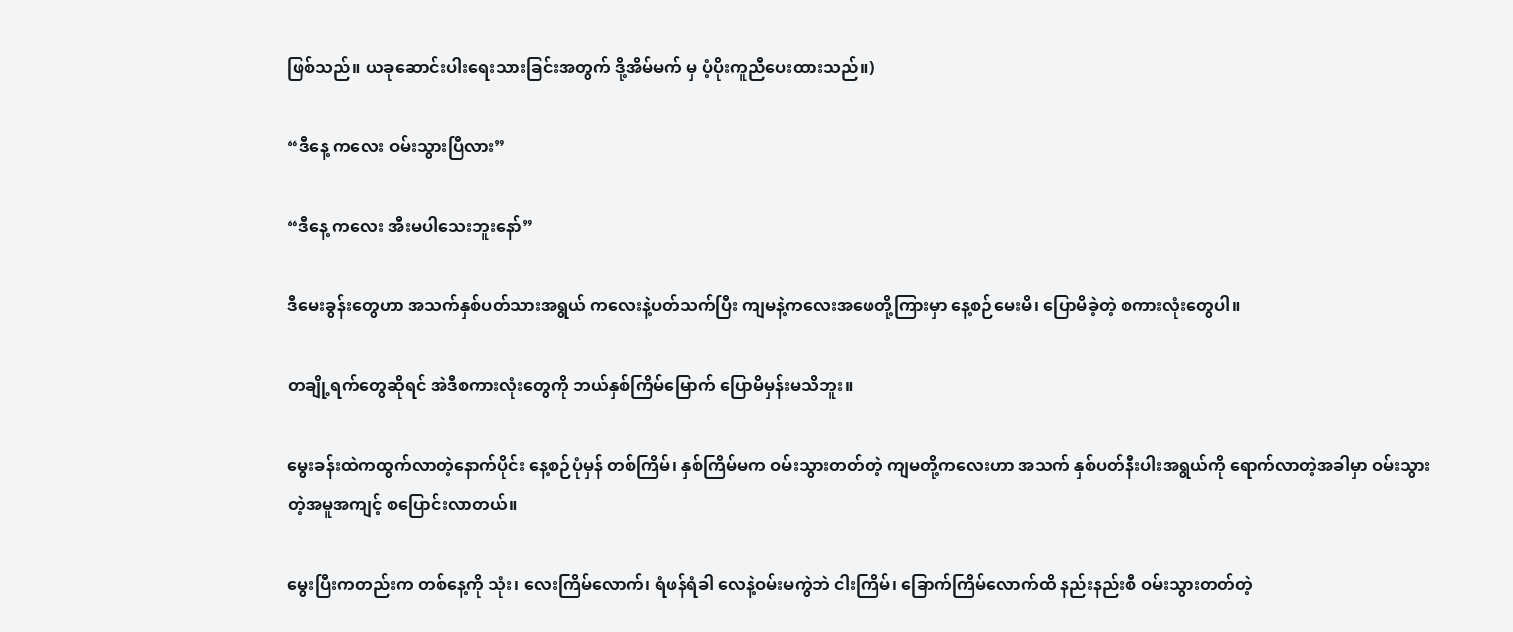ဖြစ်သည်။ ယခုဆောင်းပါးရေးသားခြင်းအတွက် ဒို့အိမ်မက် မှ ပံ့ပိုးကူညီပေးထားသည်။)

“ဒီနေ့ ကလေး ဝမ်းသွားပြီလား”

“ဒီနေ့ ကလေး အီးမပါသေးဘူးနော်”

ဒီမေးခွန်းတွေဟာ အသက်နှစ်ပတ်သားအရွယ် ကလေးနဲ့ပတ်သက်ပြီး ကျမနဲ့ကလေးအဖေတို့ကြားမှာ နေ့စဉ်မေးမိ၊ ပြောမိခဲ့တဲ့ စကားလုံးတွေပါ။

တချို့ရက်တွေဆိုရင် အဲဒီစကားလုံးတွေကို ဘယ်နှစ်ကြိမ်မြောက် ပြောမိမှန်းမသိဘူး။

မွေးခန်းထဲကထွက်လာတဲ့နောက်ပိုင်း နေ့စဉ်ပုံမှန် တစ်ကြိမ်၊ နှစ်ကြိမ်မက ဝမ်းသွားတတ်တဲ့ ကျမတို့ကလေးဟာ အသက် နှစ်ပတ်နီးပါးအရွယ်ကို ရောက်လာတဲ့အခါမှာ ဝမ်းသွားတဲ့အမူအကျင့် စပြောင်းလာတယ်။

မွေးပြီးကတည်းက တစ်နေ့ကို သုံး၊ လေးကြိမ်လောက်၊ ရံဖန်ရံခါ လေနဲ့ဝမ်းမကွဲဘဲ ငါးကြိမ်၊ ခြောက်ကြိမ်လောက်ထိ နည်းနည်းစီ ဝမ်းသွားတတ်တဲ့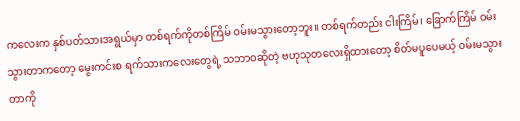ကလေးက နှစ်ပတ်သားအရွယ်မှာ တစ်ရက်ကိုတစ်ကြိမ် ဝမ်းမသွားတော့ဘူး။ တစ်ရက်တည်း ငါးကြိမ်၊ ခြောက်ကြိမ် ဝမ်းသွားတာကတော့ မွေးကင်းစ ရက်သားကလေးတွေရဲ့ သဘာဝဆိုတဲ့ ဗဟုသုတလေးရှိထားတော့ စိတ်မပူပေမယ့် ဝမ်းမသွားတာကို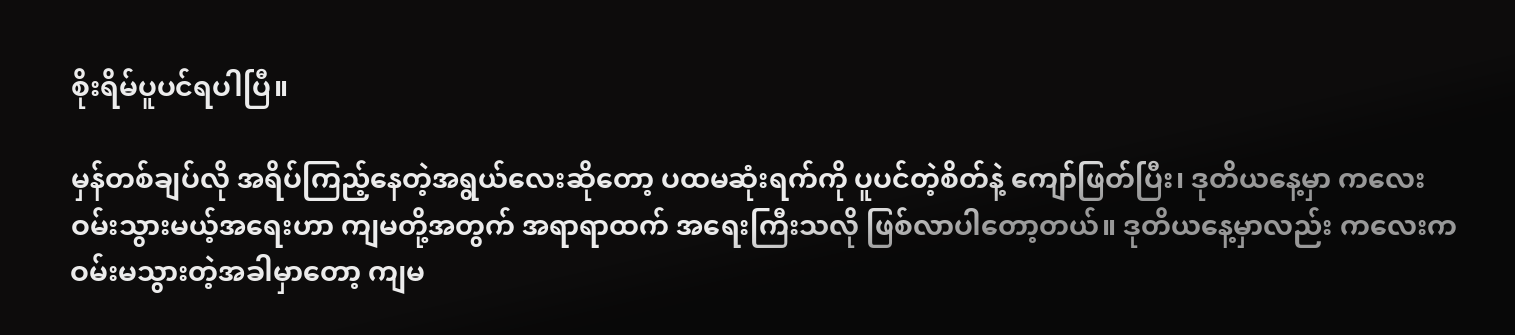စိုးရိမ်ပူပင်ရပါပြီ။

မှန်တစ်ချပ်လို အရိပ်ကြည့်နေတဲ့အရွယ်လေးဆိုတော့ ပထမဆုံးရက်ကို ပူပင်တဲ့စိတ်နဲ့ ကျော်ဖြတ်ပြီး၊ ဒုတိယနေ့မှာ ကလေး ဝမ်းသွားမယ့်အရေးဟာ ကျမတို့အတွက် အရာရာထက် အရေးကြီးသလို ဖြစ်လာပါတော့တယ်။ ဒုတိယနေ့မှာလည်း ကလေးက ဝမ်းမသွားတဲ့အခါမှာတော့ ကျမ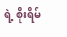ရဲ့ စိုးရိမ်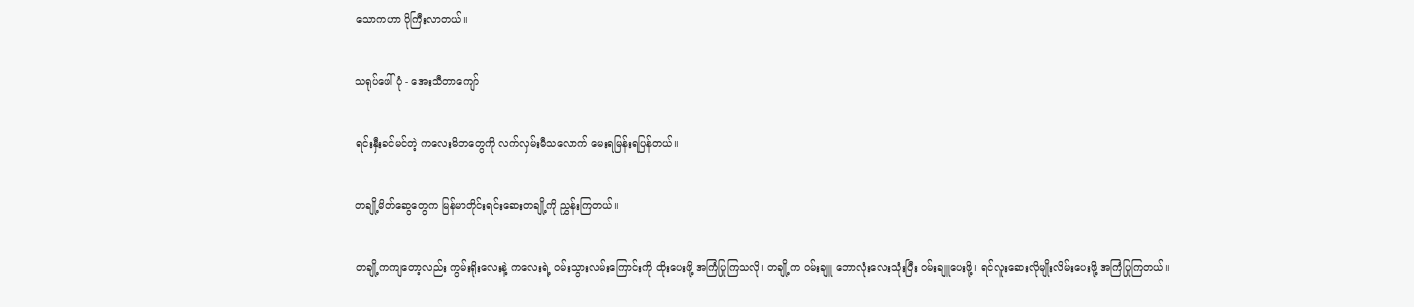သောကဟာ ပိုကြီးလာတယ်။

သရုပ်ဖေါ်ပုံ - အေးသီတာကျော်

ရင်းနှီးခင်မင်တဲ့ ကလေးမိဘတွေကို လက်လှမ်းမီသလောက် မေးရမြန်းရပြန်တယ်။

တချို့မိတ်ဆွေတွေက မြန်မာတိုင်းရင်းဆေးတချို့ကို ညွှန်းကြတယ်။

တချို့ကကျတော့လည်း ကွမ်းရိုးလေးနဲ့ ကလေးရဲ့ ဝမ်းသွားလမ်းကြောင်းကို ထိုးပေးဖို့ အကြံပြုကြသလို၊ တချို့က ဝမ်းချူ ဘောလုံးလေးသုံးပြီး ဝမ်းချူပေးဖို့၊ ရင်လူးဆေးလိုမျိုးလိမ်းပေးဖို့ အကြံပြုကြတယ်။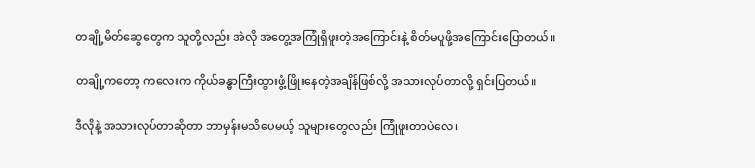တချို့မိတ်ဆွေတွေက သူတို့လည်း အဲလို အတွေ့အကြုံရှိဖူးတဲ့အကြောင်းနဲ့ စိတ်မပူဖို့အကြောင်းပြောတယ်။

တချို့ကတော့ ကလေးက ကိုယ်ခန္ဓာကြီးထွားဖွံ့ဖြိုးနေတဲ့အချိန်ဖြစ်လို့ အသားလုပ်တာလို့ ရှင်းပြတယ်။

ဒီလိုနဲ့ အသားလုပ်တာဆိုတာ ဘာမှန်းမသိပေမယ့် သူများတွေလည်း ကြုံဖူးတာပဲလေ၊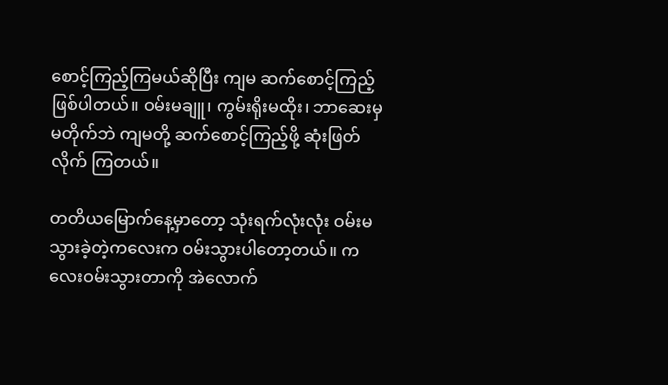စောင့်ကြည့်ကြမယ်ဆိုပြီး ကျမ ဆက်စောင့်ကြည့်ဖြစ်ပါတယ်။ ဝမ်းမချူ၊ ကွမ်းရိုးမထိုး၊ ဘာဆေးမှ မတိုက်ဘဲ ကျမတို့ ဆက်စောင့်ကြည့်ဖို့ ဆုံးဖြတ်လိုက် ကြတယ်။

တတိယမြောက်နေ့မှာတော့ သုံးရက်လုံးလုံး ဝမ်းမသွားခဲ့တဲ့ကလေးက ဝမ်းသွားပါတော့တယ်။ ကလေးဝမ်းသွားတာကို အဲလောက်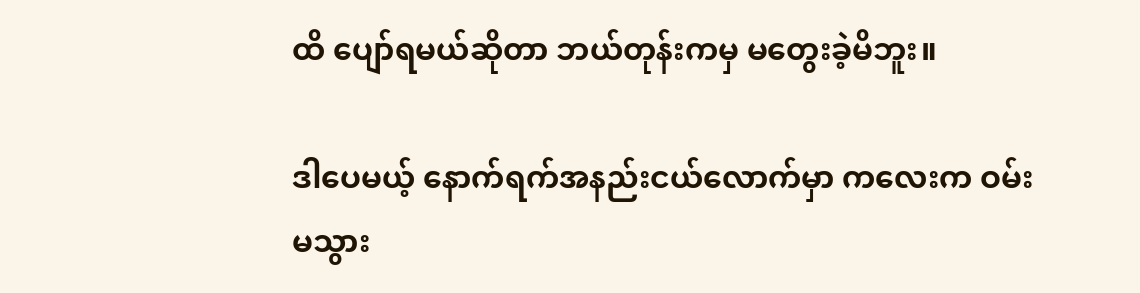ထိ ပျော်ရမယ်ဆိုတာ ဘယ်တုန်းကမှ မတွေးခဲ့မိဘူး။

ဒါပေမယ့် နောက်ရက်အနည်းငယ်လောက်မှာ ကလေးက ဝမ်းမသွား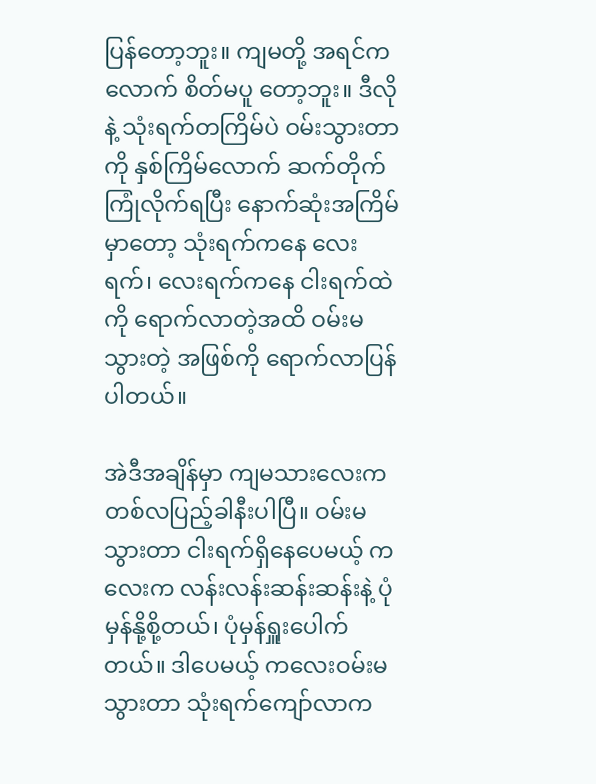ပြန်တော့ဘူး။ ကျမတို့ အရင်ကလောက် စိတ်မပူ တော့ဘူး။ ဒီလိုနဲ့ သုံးရက်တကြိမ်ပဲ ဝမ်းသွားတာကို နှစ်ကြိမ်လောက် ဆက်တိုက်ကြုံလိုက်ရပြီး နောက်ဆုံးအကြိမ်မှာတော့ သုံးရက်ကနေ လေးရက်၊ လေးရက်ကနေ ငါးရက်ထဲကို ရောက်လာတဲ့အထိ ဝမ်းမသွားတဲ့ အဖြစ်ကို ရောက်လာပြန်ပါတယ်။

အဲဒီအချိန်မှာ ကျမသားလေးက တစ်လပြည့်ခါနီးပါပြီ။ ဝမ်းမသွားတာ ငါးရက်ရှိနေပေမယ့် ကလေးက လန်းလန်းဆန်းဆန်းနဲ့ ပုံမှန်နို့စို့တယ်၊ ပုံမှန်ရှူးပေါက်တယ်။ ဒါပေမယ့် ကလေးဝမ်းမသွားတာ သုံးရက်ကျော်လာက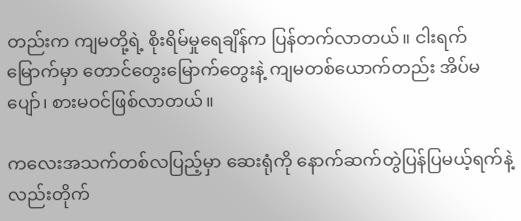တည်းက ကျမတို့ရဲ့ စိုးရိမ်မှုရေချိန်က ပြန်တက်လာတယ်။ ငါးရက်မြောက်မှာ တောင်တွေးမြောက်တွေးနဲ့ ကျမတစ်ယောက်တည်း အိပ်မပျော်၊ စားမဝင်ဖြစ်လာတယ်။

ကလေးအသက်တစ်လပြည့်မှာ ဆေးရုံကို နောက်ဆက်တွဲပြန်ပြမယ့်ရက်နဲ့လည်းတိုက်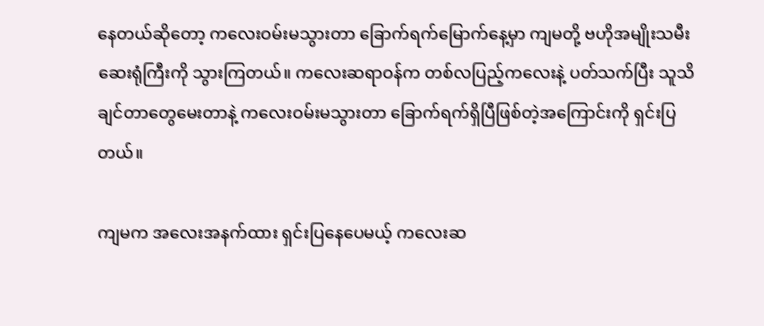နေတယ်ဆိုတော့ ကလေးဝမ်းမသွားတာ ခြောက်ရက်မြောက်နေ့မှာ ကျမတို့ ဗဟိုအမျိုးသမီးဆေးရုံကြီးကို သွားကြတယ်။ ကလေးဆရာဝန်က တစ်လပြည့်ကလေးနဲ့ ပတ်သက်ပြီး သူသိချင်တာတွေမေးတာနဲ့ ကလေးဝမ်းမသွားတာ ခြောက်ရက်ရှိပြီဖြစ်တဲ့အကြောင်းကို ရှင်းပြတယ်။

ကျမက အလေးအနက်ထား ရှင်းပြနေပေမယ့် ကလေးဆ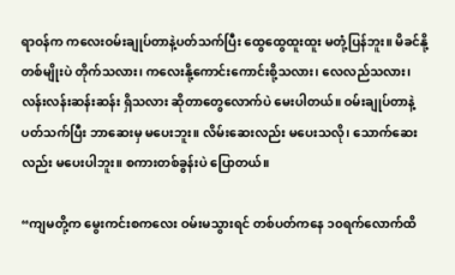ရာဝန်က ကလေးဝမ်းချုပ်တာနဲ့ပတ်သက်ပြီး ထွေထွေထူးထူး မတုံ့ပြန်ဘူး။ မိခင်နို့တစ်မျိုးပဲ တိုက်သလား၊ ကလေးနို့ကောင်းကောင်းစို့သလား၊ လေလည်သလား၊ လန်းလန်းဆန်းဆန်း ရှိသလား ဆိုတာတွေလောက်ပဲ မေးပါတယ်။ ဝမ်းချုပ်တာနဲ့ပတ်သက်ပြီး ဘာဆေးမှ မပေးဘူး။ လိမ်းဆေးလည်း မပေးသလို၊ သောက်ဆေးလည်း မပေးပါဘူး။ စကားတစ်ခွန်းပဲ ပြောတယ်။

“ကျမတို့က မွေးကင်းစကလေး ဝမ်းမသွားရင် တစ်ပတ်ကနေ ၁၀ရက်လောက်ထိ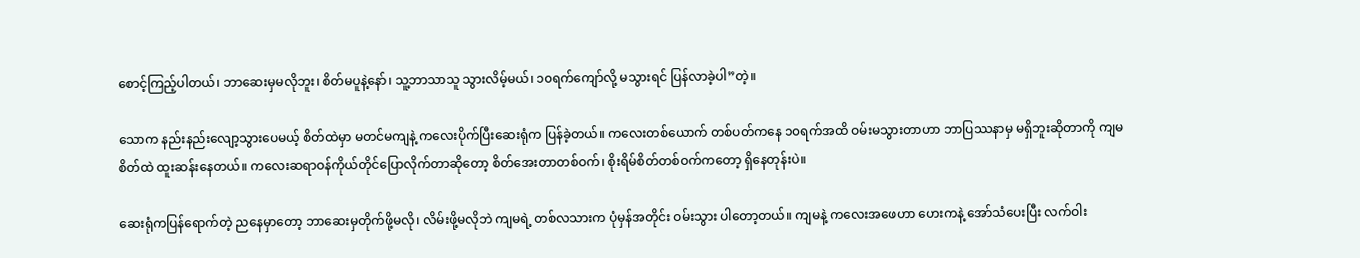စောင့်ကြည့်ပါတယ်၊ ဘာဆေးမှမလိုဘူး၊ စိတ်မပူနဲ့နော်၊ သူ့ဘာသာသူ သွားလိမ့်မယ်၊ ၁၀ရက်ကျော်လို့ မသွားရင် ပြန်လာခဲ့ပါ”တဲ့။

သောက နည်းနည်းလျော့သွားပေမယ့် စိတ်ထဲမှာ မတင်မကျနဲ့ ကလေးပိုက်ပြီးဆေးရုံက ပြန်ခဲ့တယ်။ ကလေးတစ်ယောက် တစ်ပတ်ကနေ ၁၀ရက်အထိ ဝမ်းမသွားတာဟာ ဘာပြဿနာမှ မရှိဘူးဆိုတာကို ကျမစိတ်ထဲ ထူးဆန်းနေတယ်။ ကလေးဆရာဝန်ကိုယ်တိုင်ပြောလိုက်တာဆိုတော့ စိတ်အေးတာတစ်ဝက်၊ စိုးရိမ်စိတ်တစ်ဝက်ကတော့ ရှိနေတုန်းပဲ။

ဆေးရုံကပြန်ရောက်တဲ့ ညနေမှာတော့ ဘာဆေးမှတိုက်ဖို့မလို၊ လိမ်းဖို့မလိုဘဲ ကျမရဲ့ တစ်လသားက ပုံမှန်အတိုင်း ဝမ်းသွား ပါတော့တယ်။ ကျမနဲ့ ကလေးအဖေဟာ ဟေးကနဲ့ အော်သံပေးပြီး လက်ဝါး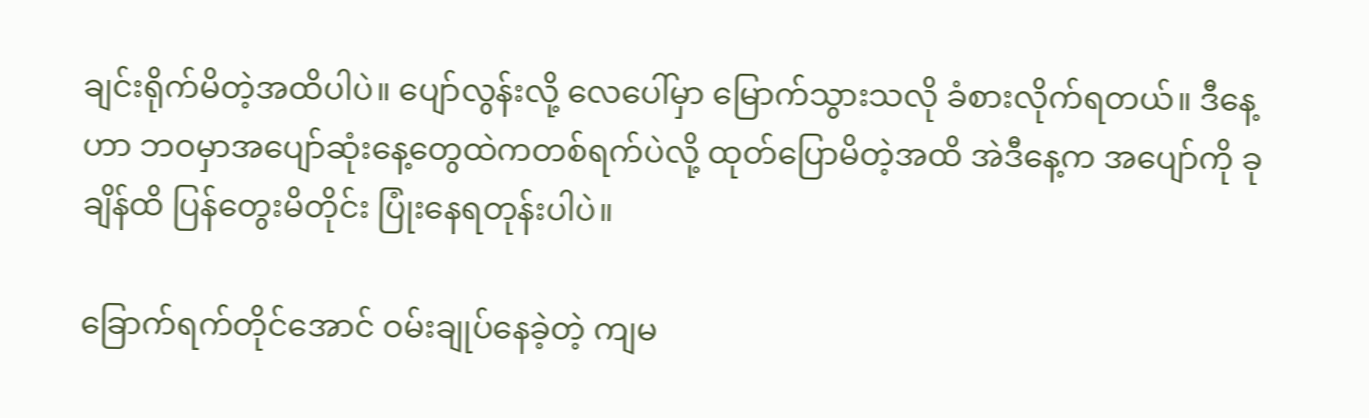ချင်းရိုက်မိတဲ့အထိပါပဲ။ ပျော်လွန်းလို့ လေပေါ်မှာ မြောက်သွားသလို ခံစားလိုက်ရတယ်။ ဒီနေ့ဟာ ဘဝမှာအပျော်ဆုံးနေ့တွေထဲကတစ်ရက်ပဲလို့ ထုတ်ပြောမိတဲ့အထိ အဲဒီနေ့က အပျော်ကို ခုချိန်ထိ ပြန်တွေးမိတိုင်း ပြုံးနေရတုန်းပါပဲ။

ခြောက်ရက်တိုင်အောင် ဝမ်းချုပ်နေခဲ့တဲ့ ကျမ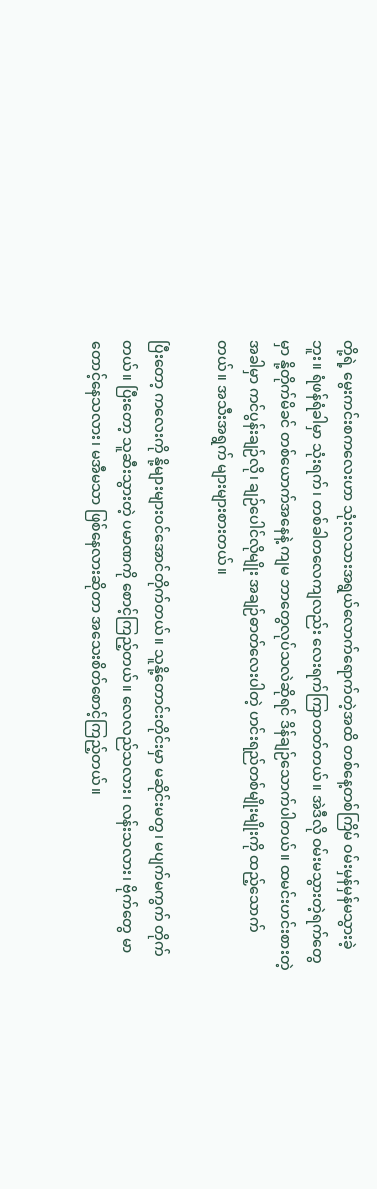တို့ရဲ့ မွေးကင်းစကလေးဟာ သုံးလသားအရွယ်လောက်ရောက်တဲ့အထိ တစ်နေ့တစ်ကြိမ် ဝမ်းမှန်မှန်မသွားခဲ့ဘူး။ ရံဖန်ရံခါမှာ သုံးရက်၊ တစ်ခါတလေကျလည်း လေးရက်ကြာတတ်တယ်။ အဲဒီလို ဝမ်းမသွားတဲ့ရက်တွေမှာ နို့တိုက်မိခင် တစ်ယောက်အနေနဲ့ ကျမ ဘာတွေလုပ်သလဲဆိုရင် ဒိန်ချဉ်သောက်ပါတယ်။ ထမင်းဟင်းစားတဲ့အခါမှာ ကင်ပွန်းချဉ်လို၊ ချဉ်ပေါင်လိုမျိုး အချဉ်ဓာတ်လေးပါတဲ့ ဟင်းရည်တစ်မျိုးမျိုးကို ထည့်သောက်တယ်။ အသီးအရွက် များများစားတယ်။

ပြီးတော့ ကလေးကို နို့များများဝင်အောင်တိုက်တယ်။ သူနို့တောင်းတိုင်းမှာ မဆိုင်းမတွ၊ မပျက်မကွက် တိုက်တယ်။ ပြီးတော့ သူဆီးသွားတဲ့ ပမာဏကို စောင့်ကြည့်တယ်။ လေလည်သလား၊ လန်းသလား၊ ဗိုက်တွေ မာတောင့်နေသလား၊ မအီမသာ ဖြစ်နေလားဆိုတာ အသေးစိတ်စောင့်ကြည့်တယ်။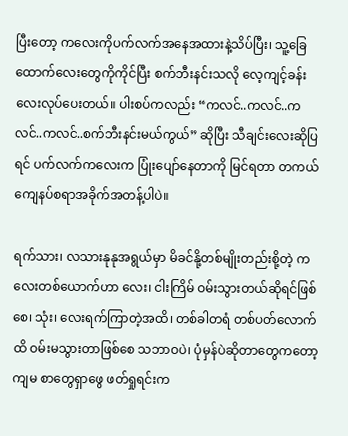ပြီးတော့ ကလေးကိုပက်လက်အနေအထားနဲ့သိပ်ပြီး၊ သူ့ခြေထောက်လေးတွေကိုကိုင်ပြီး စက်ဘီးနင်းသလို လေ့ကျင့်ခန်းလေးလုပ်ပေးတယ်။ ပါးစပ်ကလည်း “ကလင်..ကလင်..ကလင်..ကလင်..စက်ဘီးနင်းမယ်ကွယ်” ဆိုပြီး သီချင်းလေးဆိုပြရင် ပက်လက်ကလေးက ပြုံးပျော်နေတာကို မြင်ရတာ တကယ်ကျေနပ်စရာအခိုက်အတန့်ပါပဲ။

ရက်သား၊ လသားနုနုအရွယ်မှာ မိခင်နို့တစ်မျိုးတည်းစို့တဲ့ ကလေးတစ်ယောက်ဟာ လေး၊ ငါးကြိမ် ဝမ်းသွားတယ်ဆိုရင်ဖြစ်စေ၊ သုံး၊ လေးရက်ကြာတဲ့အထိ၊ တစ်ခါတရံ တစ်ပတ်လောက်ထိ ဝမ်းမသွားတာဖြစ်စေ သဘာဝပဲ၊ ပုံမှန်ပဲဆိုတာတွေကတော့ ကျမ စာတွေရှာဖွေ ဖတ်ရှုရင်းက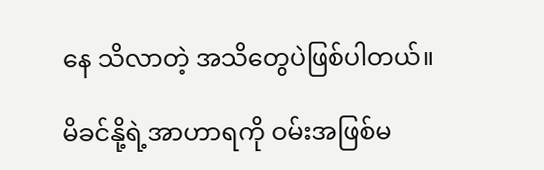နေ သိလာတဲ့ အသိတွေပဲဖြစ်ပါတယ်။

မိခင်နို့ရဲ့အာဟာရကို ဝမ်းအဖြစ်မ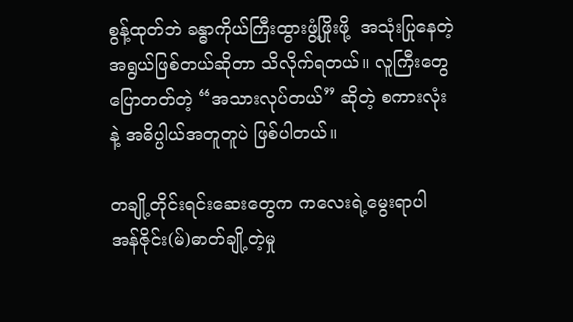စွန့်ထုတ်ဘဲ ခန္ဓာကိုယ်ကြီးထွားဖွံ့ဖြိုးဖို့  အသုံးပြုနေတဲ့အရွယ်ဖြစ်တယ်ဆိုတာ သိလိုက်ရတယ်။ လူကြီးတွေ ပြောတတ်တဲ့ “အသားလုပ်တယ်” ဆိုတဲ့ စကားလုံးနဲ့ အဓိပ္ပါယ်အတူတူပဲ ဖြစ်ပါတယ်။

တချို့တိုင်းရင်းဆေးတွေက ကလေးရဲ့မွေးရာပါ အန်ဇိုင်း(မ်)ဓာတ်ချို့တဲ့မှု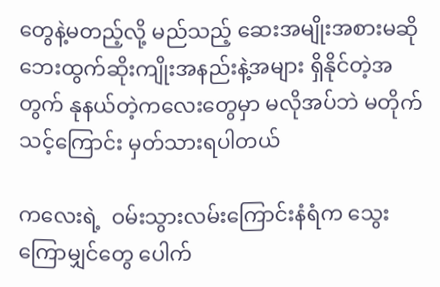တွေနဲ့မတည့်လို့ မည်သည့် ဆေးအမျိုးအစားမဆို ဘေးထွက်ဆိုးကျိုးအနည်းနဲ့အများ ရှိနိုင်တဲ့အတွက် နုနယ်တဲ့ကလေးတွေမှာ မလိုအပ်ဘဲ မတိုက်သင့်ကြောင်း မှတ်သားရပါတယ်

ကလေးရဲ့  ဝမ်းသွားလမ်းကြောင်းနံရံက သွေးကြောမျှင်တွေ ပေါက်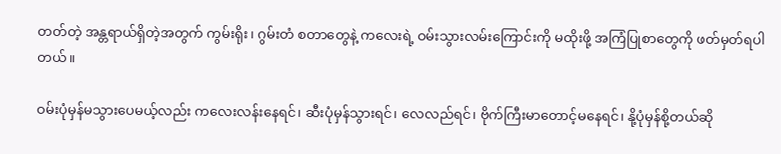တတ်တဲ့ အန္တရာယ်ရှိတဲ့အတွက် ကွမ်းရိုး၊ ဂွမ်းတံ စတာတွေနဲ့ ကလေးရဲ့ ဝမ်းသွားလမ်းကြောင်းကို မထိုးဖို့ အကြံပြုစာတွေကို ဖတ်မှတ်ရပါတယ်။

ဝမ်းပုံမှန်မသွားပေမယ့်လည်း ကလေးလန်းနေရင်၊ ဆီးပုံမှန်သွားရင်၊ လေလည်ရင်၊ ဗိုက်ကြီးမာတောင့်မနေရင်၊ နို့ပုံမှန်စို့တယ်ဆို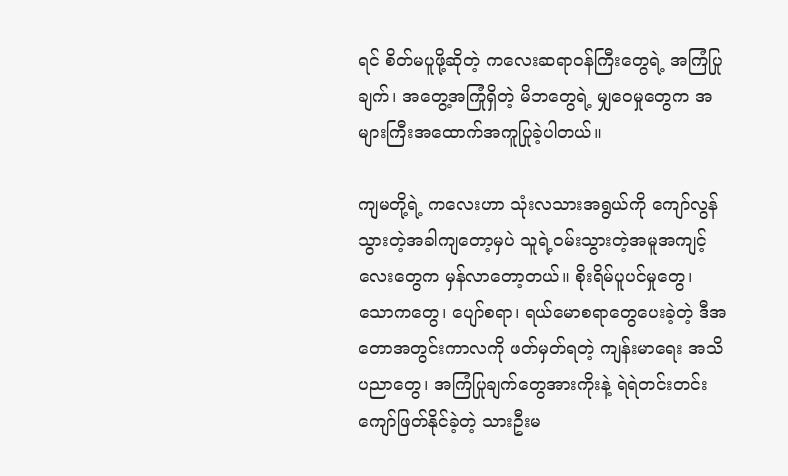ရင် စိတ်မပူဖို့ဆိုတဲ့ ကလေးဆရာဝန်ကြီးတွေရဲ့ အကြံပြုချက်၊ အတွေ့အကြုံရှိတဲ့ မိဘတွေရဲ့ မျှဝေမှုတွေက အများကြီးအထောက်အကူပြုခဲ့ပါတယ်။

ကျမတို့ရဲ့ ကလေးဟာ သုံးလသားအရွယ်ကို ကျော်လွန်သွားတဲ့အခါကျတော့မှပဲ သူရဲ့ဝမ်းသွားတဲ့အမူအကျင့်လေးတွေက မှန်လာတော့တယ်။ စိုးရိမ်ပူပင်မှုတွေ၊ သောကတွေ၊ ပျော်စရာ၊ ရယ်မောစရာတွေပေးခဲ့တဲ့ ဒီအတောအတွင်းကာလကို ဖတ်မှတ်ရတဲ့ ကျန်းမာရေး အသိပညာတွေ၊ အကြံပြုချက်တွေအားကိုးနဲ့ ရဲရဲတင်းတင်းကျော်ဖြတ်နိုင်ခဲ့တဲ့ သားဦးမ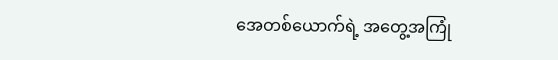အေတစ်ယောက်ရဲ့ အတွေ့အကြုံ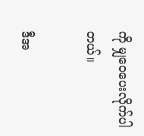ကို မျှဝေပေးလိုက်ပါတယ်။

ဒီအ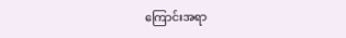ကြောင်းအရာ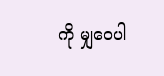ကို မျှဝေပါ